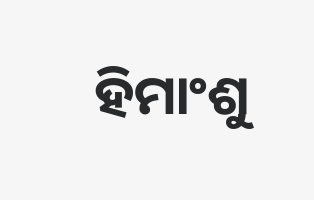ହିମାଂଶୁ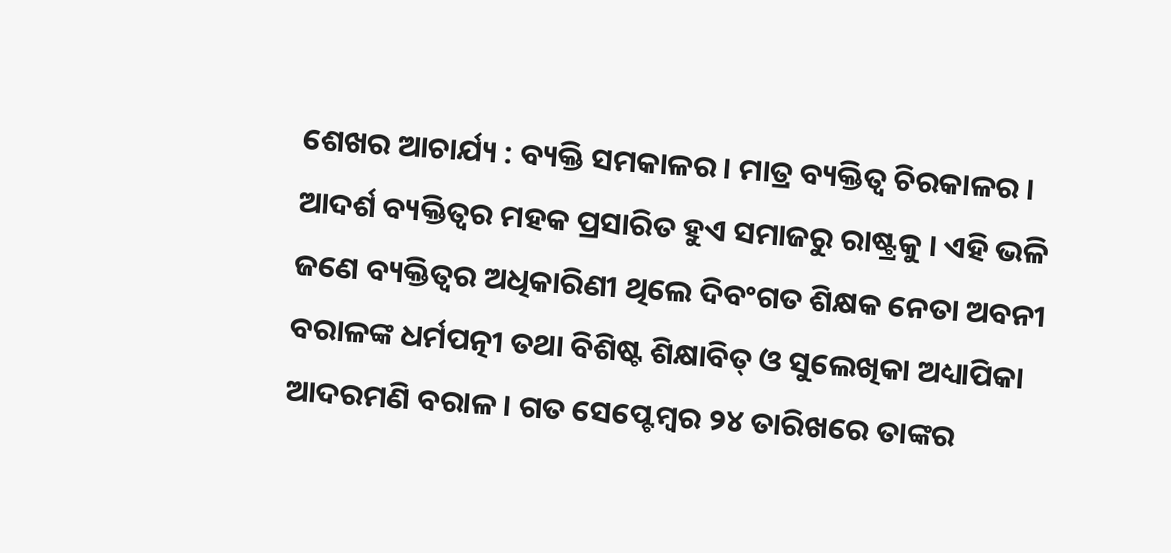ଶେଖର ଆଚାର୍ଯ୍ୟ : ବ୍ୟକ୍ତି ସମକାଳର । ମାତ୍ର ବ୍ୟକ୍ତିତ୍ୱ ଚିରକାଳର । ଆଦର୍ଶ ବ୍ୟକ୍ତିତ୍ୱର ମହକ ପ୍ରସାରିତ ହୁଏ ସମାଜରୁ ରାଷ୍ଟ୍ରକୁ । ଏହି ଭଳି ଜଣେ ବ୍ୟକ୍ତିତ୍ୱର ଅଧିକାରିଣୀ ଥିଲେ ଦିବଂଗତ ଶିକ୍ଷକ ନେତା ଅବନୀ ବରାଳଙ୍କ ଧର୍ମପତ୍ନୀ ତଥା ବିଶିଷ୍ଟ ଶିକ୍ଷାବିତ୍ ଓ ସୁଲେଖିକା ଅଧ୍ୟାପିକା ଆଦରମଣି ବରାଳ । ଗତ ସେପ୍ଟେମ୍ବର ୨୪ ତାରିଖରେ ତାଙ୍କର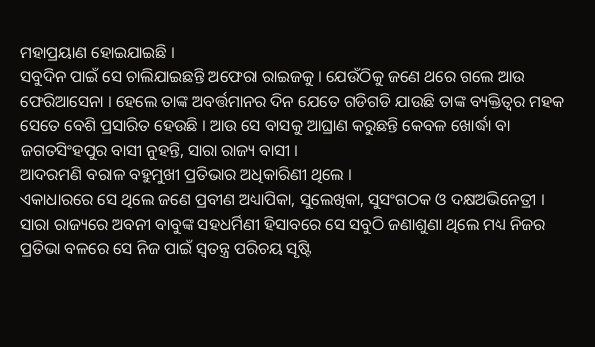ମହାପ୍ରୟାଣ ହୋଇଯାଇଛି ।
ସବୁଦିନ ପାଇଁ ସେ ଚାଲିଯାଇଛନ୍ତି ଅଫେରା ରାଇଜକୁ । ଯେଉଁଠିକୁ ଜଣେ ଥରେ ଗଲେ ଆଉ ଫେରିଆସେନା । ହେଲେ ତାଙ୍କ ଅବର୍ତ୍ତମାନର ଦିନ ଯେତେ ଗଡିଗଡି ଯାଉଛି ତାଙ୍କ ବ୍ୟକ୍ତିତ୍ୱର ମହକ ସେତେ ବେଶି ପ୍ରସାରିତ ହେଉଛି । ଆଉ ସେ ବାସକୁ ଆଘ୍ରାଣ କରୁଛନ୍ତି କେବଳ ଖୋର୍ଦ୍ଧା ବା ଜଗତସିଂହପୁର ବାସୀ ନୁହନ୍ତି, ସାରା ରାଜ୍ୟ ବାସୀ ।
ଆଦରମଣି ବରାଳ ବହୁମୁଖୀ ପ୍ରତିଭାର ଅଧିକାରିଣୀ ଥିଲେ ।
ଏକାଧାରରେ ସେ ଥିଲେ ଜଣେ ପ୍ରବୀଣ ଅଧ୍ୟାପିକା, ସୁଲେଖିକା, ସୁସଂଗଠକ ଓ ଦକ୍ଷଅଭିନେତ୍ରୀ । ସାରା ରାଜ୍ୟରେ ଅବନୀ ବାବୁଙ୍କ ସହଧର୍ମିଣୀ ହିସାବରେ ସେ ସବୁଠି ଜଣାଶୁଣା ଥିଲେ ମଧ୍ୟ ନିଜର ପ୍ରତିଭା ବଳରେ ସେ ନିଜ ପାଇଁ ସ୍ୱତନ୍ତ୍ର ପରିଚୟ ସୃଷ୍ଟି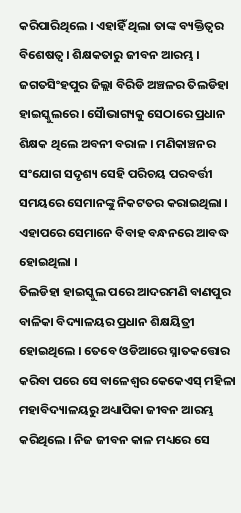କରିପାରିଥିଲେ । ଏହାହିଁ ଥିଲା ତାଙ୍କ ବ୍ୟକ୍ତିତ୍ୱର ବିଶେଷତ୍ୱ । ଶିକ୍ଷକତାରୁ ଜୀବନ ଆରମ୍ଭ । ଜଗତସିଂହପୁର ଜିଲ୍ଲା ବିରିଡି ଅଞ୍ଚଳର ତିଲଡିହା ହାଇସ୍କୁଲରେ । ସୈାଭାଗ୍ୟକୁ ସେଠାରେ ପ୍ରଧାନ ଶିକ୍ଷକ ଥିଲେ ଅବନୀ ବରାଳ । ମଣିକାଞ୍ଚନର ସଂଯୋଗ ସଦୃଶ୍ୟ ସେହି ପରିଚୟ ପରବର୍ତ୍ତୀ ସମୟରେ ସେମାନଙ୍କୁ ନିକଟତର କରାଇଥିଲା । ଏହାପରେ ସେମାନେ ବିବାହ ବନ୍ଧନରେ ଆବଦ୍ଧ ହୋଇଥିଲା ।
ତିଲଡିହା ହାଇସ୍କୁଲ ପରେ ଆଦରମଣି ବାଣପୁର ବାଳିକା ବିଦ୍ୟାଳୟର ପ୍ରଧାନ ଶିକ୍ଷୟିତ୍ରୀ ହୋଇଥିଲେ । ତେବେ ଓଡିଆରେ ସ୍ନାତକତ୍ତୋର କରିବା ପରେ ସେ ବାଳେଶ୍ୱର କେକେଏସ୍ ମହିଳା ମହାବିଦ୍ୟାଳୟରୁ ଅଧ୍ୟାପିକା ଜୀବନ ଆରମ୍ଭ କରିଥିଲେ । ନିଜ ଜୀବନ କାଳ ମଧ୍ୟରେ ସେ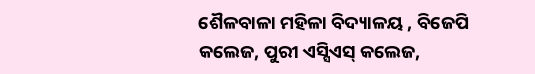ଶୈଳବାଳା ମହିଳା ବିଦ୍ୟାଳୟ , ବିଜେପି କଲେଜ, ପୁରୀ ଏସ୍ସିଏସ୍ କଲେଜ,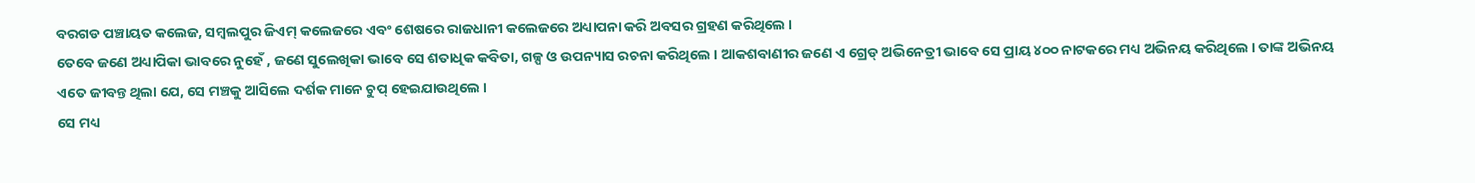ବରଗଡ ପଞ୍ଚାୟତ କଲେଜ, ସମ୍ବଲପୁର ଜିଏମ୍ କଲେଜରେ ଏବଂ ଶେଷରେ ରାଜଧାନୀ କଲେଜରେ ଅଧ୍ୟାପନା କରି ଅବସର ଗ୍ରହଣ କରିଥିଲେ ।
ତେବେ ଜଣେ ଅଧ୍ୟାପିକା ଭାବରେ ନୁହେଁ , ଜଣେ ସୁଲେଖିକା ଭାବେ ସେ ଶତାଧିକ କବିତା, ଗଳ୍ପ ଓ ଉପନ୍ୟାସ ରଚନା କରିଥିଲେ । ଆକଶବାଣୀର ଜଣେ ଏ ଗ୍ରେଡ୍ ଅଭିନେତ୍ରୀ ଭାବେ ସେ ପ୍ରାୟ ୪୦୦ ନାଟକରେ ମଧ୍ୟ ଅଭିନୟ କରିଥିଲେ । ତାଙ୍କ ଅଭିନୟ ଏତେ ଜୀବନ୍ତ ଥିଲା ଯେ, ସେ ମଞ୍ଚକୁ ଆସିଲେ ଦର୍ଶକ ମାନେ ଚୁପ୍ ହେଇଯାଉଥିଲେ ।
ସେ ମଧ୍ୟ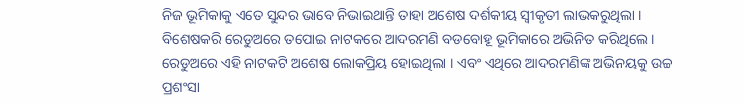ନିଜ ଭୂମିକାକୁ ଏତେ ସୁନ୍ଦର ଭାବେ ନିଭାଇଥାନ୍ତି ତାହା ଅଶେଷ ଦର୍ଶକୀୟ ସ୍ୱୀକୃତୀ ଲାଭକରୁଥିଲା । ବିଶେଷକରି ରେଡୁଅରେ ତପୋଇ ନାଟକରେ ଆଦରମଣି ବଡବୋହୂ ଭୂମିକାରେ ଅଭିନିତ କରିଥିଲେ । ରେଡୁଅରେ ଏହି ନାଟକଟି ଅଶେଷ ଲୋକପ୍ରିୟ ହୋଇଥିଲା । ଏବଂ ଏଥିରେ ଆଦରମଣିଙ୍କ ଅଭିନୟକୁ ଉଚ୍ଚ ପ୍ରଶଂସା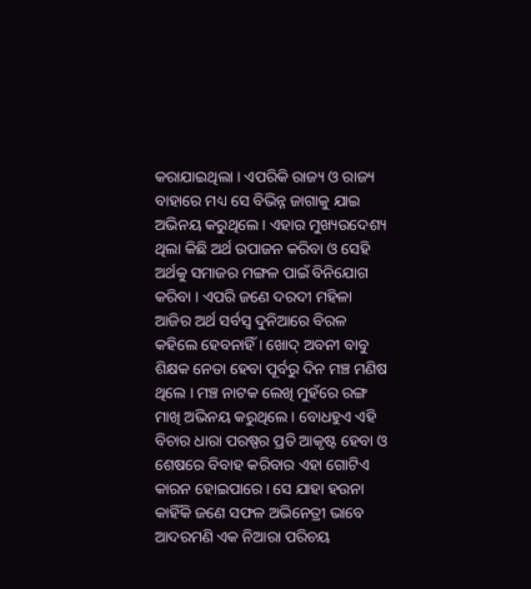କରାଯାଇଥିଲା । ଏପରିକି ରାଜ୍ୟ ଓ ରାଜ୍ୟ ବାହାରେ ମଧ୍ୟ ସେ ବିଭିନ୍ନ ଜାଗାକୁ ଯାଇ ଅଭିନୟ କରୁଥିଲେ । ଏହାର ମୁଖ୍ୟଉଦେଶ୍ୟ ଥିଲା କିଛି ଅର୍ଥ ଉପାଜନ କରିବା ଓ ସେହି ଅର୍ଥକୁ ସମାଜର ମଙ୍ଗଳ ପାଇଁ ବିନିଯୋଗ କରିବା । ଏପରି ଜଣେ ଦରଦୀ ମହିଳା ଆଜିର ଅର୍ଥ ସର୍ବସ୍ୱ ଦୁନିଆରେ ବିରଳ କହିଲେ ହେବନାହିଁ । ଖୋଦ୍ ଅବନୀ ବାବୁ ଶିକ୍ଷକ ନେତା ହେବା ପୂର୍ବରୁ ଦିନ ମଞ୍ଚ ମଣିଷ ଥିଲେ । ମଞ୍ଚ ନାଟକ ଲେଖି ମୁହଁରେ ରଙ୍ଗ ମାଖି ଅଭିନୟ କରୁଥିଲେ । ବୋଧହୁଏ ଏହି ବିଚାର ଧାରା ପରଷ୍ପର ପ୍ରତି ଆକୃଷ୍ଟ ହେବା ଓ ଶେଷରେ ବିବାହ କରିବାର ଏହା ଗୋଟିଏ କାରନ ହୋଇପାରେ । ସେ ଯାହା ହଉନା କାହିଁକି ଜଣେ ସଫଳ ଅଭିନେତ୍ରୀ ଭାବେ ଆଦରମଣି ଏକ ନିଆରା ପରିଚୟ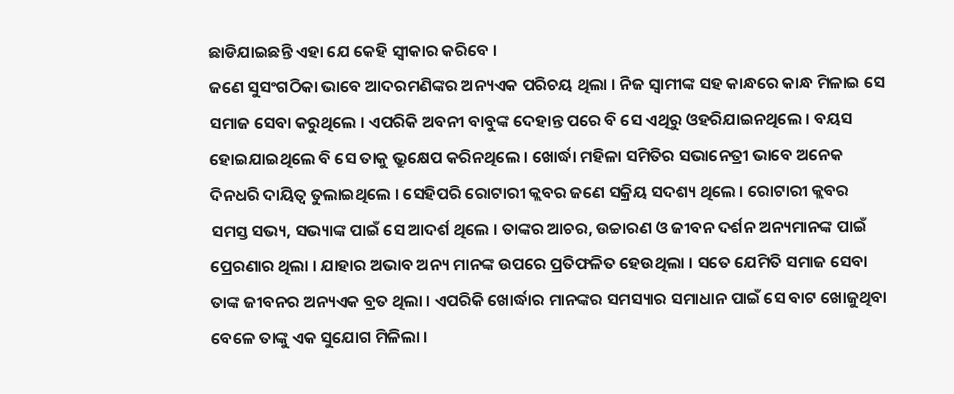ଛାଡିଯାଇଛନ୍ତି ଏହା ଯେ କେହି ସ୍ୱୀକାର କରିବେ ।
ଜଣେ ସୁସଂଗଠିକା ଭାବେ ଆଦରମଣିଙ୍କର ଅନ୍ୟଏକ ପରିଚୟ ଥିଲା । ନିଜ ସ୍ୱାମୀଙ୍କ ସହ କାନ୍ଧରେ କାନ୍ଧ ମିଳାଇ ସେ ସମାଜ ସେବା କରୁଥିଲେ । ଏପରିକି ଅବନୀ ବାବୁଙ୍କ ଦେହାନ୍ତ ପରେ ବି ସେ ଏଥିରୁ ଓହରିଯାଇନଥିଲେ । ବୟସ ହୋଇଯାଇଥିଲେ ବି ସେ ତାକୁ ଭ୍ରୁକ୍ଷେପ କରିନଥିଲେ । ଖୋର୍ଦ୍ଧା ମହିଳା ସମିତିର ସଭାନେତ୍ରୀ ଭାବେ ଅନେକ ଦିନଧରି ଦାୟିତ୍ୱ ତୁଲାଇଥିଲେ । ସେହିପରି ରୋଟାରୀ କ୍ଲବର ଜଣେ ସକ୍ରିୟ ସଦଶ୍ୟ ଥିଲେ । ରୋଟାରୀ କ୍ଲବର ସମସ୍ତ ସଭ୍ୟ, ସଭ୍ୟାଙ୍କ ପାଇଁ ସେ ଆଦର୍ଶ ଥିଲେ । ତାଙ୍କର ଆଚର, ଉଚ୍ଚାରଣ ଓ ଜୀବନ ଦର୍ଶନ ଅନ୍ୟମାନଙ୍କ ପାଇଁ ପ୍ରେରଣାର ଥିଲା । ଯାହାର ଅଭାବ ଅନ୍ୟ ମାନଙ୍କ ଉପରେ ପ୍ରତିଫଳିତ ହେଉଥିଲା । ସତେ ଯେମିତି ସମାଜ ସେବା ତାଙ୍କ ଜୀବନର ଅନ୍ୟଏକ ବ୍ରତ ଥିଲା । ଏପରିକି ଖୋର୍ଦ୍ଧାର ମାନଙ୍କର ସମସ୍ୟାର ସମାଧାନ ପାଇଁ ସେ ବାଟ ଖୋଜୁଥିବା ବେଳେ ତାଙ୍କୁ ଏକ ସୁଯୋଗ ମିଳିଲା ।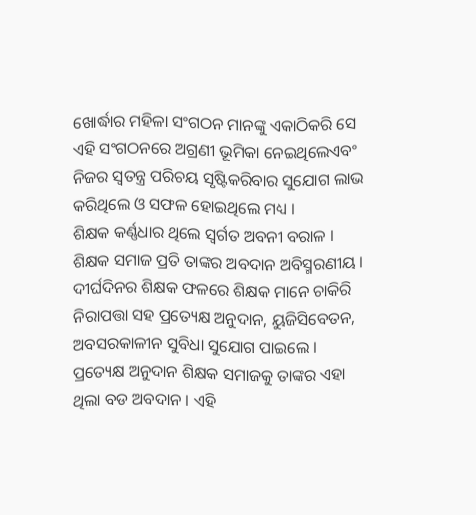ଖୋର୍ଦ୍ଧାର ମହିଳା ସଂଗଠନ ମାନଙ୍କୁ ଏକାଠିକରି ସେ ଏହି ସଂଗଠନରେ ଅଗ୍ରଣୀ ଭୂମିକା ନେଇଥିଲେଏବଂ ନିଜର ସ୍ୱତନ୍ତ୍ର ପରିଚୟ ସୃଷ୍ଟିକରିବାର ସୁଯୋଗ ଲାଭ କରିଥିଲେ ଓ ସଫଳ ହୋଇଥିଲେ ମଧ୍ୟ ।
ଶିକ୍ଷକ କର୍ଣ୍ଣଧାର ଥିଲେ ସ୍ୱର୍ଗତ ଅବନୀ ବରାଳ । ଶିକ୍ଷକ ସମାଜ ପ୍ରତି ତାଙ୍କର ଅବଦାନ ଅବିସ୍ମରଣୀୟ । ଦୀର୍ଘଦିନର ଶିକ୍ଷକ ଫଳରେ ଶିକ୍ଷକ ମାନେ ଚାକିରି ନିରାପତ୍ତା ସହ ପ୍ରତ୍ୟେକ୍ଷ ଅନୁଦାନ, ୟୁଜିସିବେତନ, ଅବସରକାଳୀନ ସୁବିଧା ସୁଯୋଗ ପାଇଲେ । ପ୍ରତ୍ୟେକ୍ଷ ଅନୁଦାନ ଶିକ୍ଷକ ସମାଜକୁ ତାଙ୍କର ଏହା ଥିଲା ବଡ ଅବଦାନ । ଏହି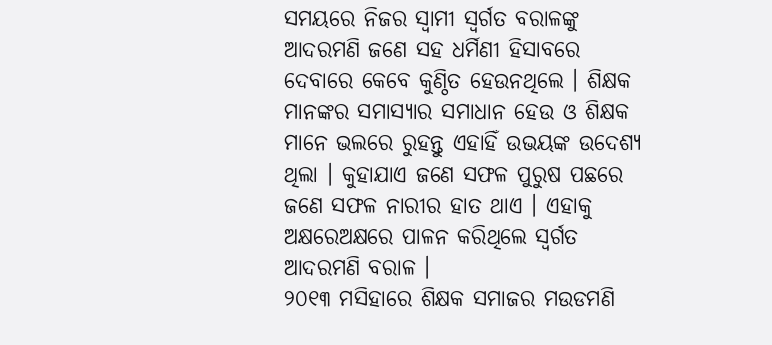ସମୟରେ ନିଜର ସ୍ୱାମୀ ସ୍ୱର୍ଗତ ବରାଳଙ୍କୁ ଆଦରମଣି ଜଣେ ସହ ଧର୍ମିଣୀ ହିସାବରେ ଦେବାରେ କେବେ କୁଣ୍ଠିତ ହେଉନଥିଲେ । ଶିକ୍ଷକ ମାନଙ୍କର ସମାସ୍ୟାର ସମାଧାନ ହେଉ ଓ ଶିକ୍ଷକ ମାନେ ଭଲରେ ରୁହନ୍ତୁ ଏହାହିଁ ଉଭୟଙ୍କ ଉଦେଶ୍ୟ ଥିଲା । କୁହାଯାଏ ଜଣେ ସଫଳ ପୁରୁଷ ପଛରେ ଜଣେ ସଫଳ ନାରୀର ହାତ ଥାଏ । ଏହାକୁ ଅକ୍ଷରେଅକ୍ଷରେ ପାଳନ କରିଥିଲେ ସ୍ୱର୍ଗତ ଆଦରମଣି ବରାଳ ।
୨୦୧୩ ମସିହାରେ ଶିକ୍ଷକ ସମାଜର ମଉଡମଣି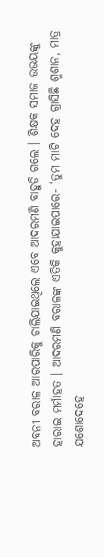ଅବନୀ ବରାଳ ଆରପାରିକୁ ଚାଲିଯାଇଥିଲେ ଏବେ ଆଦରମଣି ବାହୁଡି ଗଲେ । ଶିକ୍ଷକ ସମାଜ ଉଭୟଙ୍କୁ ହାରାଇ ମର୍ମାହତ । ଆଦରମଣି ବରାଳଙ୍କ ଏତିକି କୁହାଯାଇପାରେ- ‘ତୁମ ମାଟି ଦେହ ଗ୍ରାସିଛି ଶ୍ମଶାନ, ମାତ୍ର ଯଶୋଦେହେ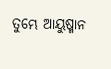ତୁମ୍ଭେ ଆୟୁଷ୍ମାନ